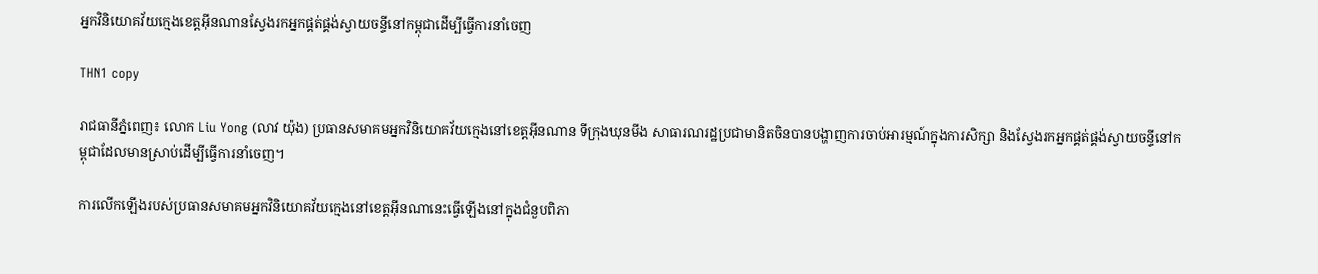អ្នកវិនិយោគវ័យក្មេងខេត្តអ៊ីនណានស្វែងរកអ្នកផ្គត់ផ្គង់ស្វាយចន្ទីនៅកម្ពុជាដើម្បីធ្វើការនាំចេញ

THN1 copy

រាជធានីភ្នំពេញ៖ លោក Liu Yong (លាវ យ៉ុង) ប្រធានសមាគមអ្នកវិនិយោគវ័យក្មេងនៅខេត្តអ៊ីនណាន ទីក្រុងឃុនមីង សាធារណរដ្ឋប្រជាមានិតចិនបានបង្ហាញការចាប់អារម្មណ៍ក្នុងការសិក្សា និងស្វែងរកអ្នកផ្គត់ផ្គង់ស្វាយចន្ទីនៅកម្ពុជាដែលមានស្រាប់ដើម្បីធ្វើការនាំចេញ។

ការលើកឡើងរបស់ប្រធានសមាគមអ្នកវិនិយោគវ័យក្មេងនៅខេត្តអ៊ីនណានេះធ្វើឡើងនៅក្នុងជំនួបពិភា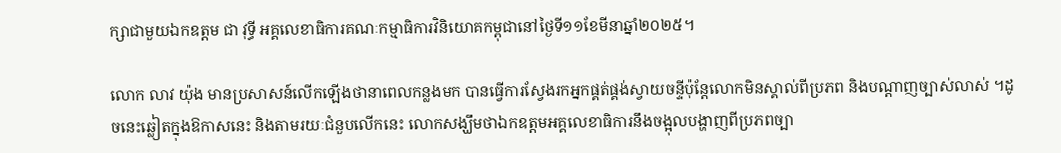ក្សាជាមួយឯកឧត្តម ជា វុទ្ធី អគ្គលេខាធិការគណៈកម្មាធិការវិនិយោគកម្ពុជានៅថ្ងៃទី១១ខែមីនាឆ្នាំ២០២៥។

លោក លាវ យ៉ុង មានប្រសាសន៍លើកឡើងថានាពេលកន្លងមក បានធ្វើការស្វែងរកអ្នកផ្គត់ផ្គង់ស្វាយចន្ទីប៉ុន្តែលោកមិនស្គាល់ពីប្រភព និងបណ្តាញច្បាស់លាស់ ។ដូចនេះឆ្លៀតក្នុងឱកាសនេះ និងតាមរយៈជំនួបលើកនេះ លោកសង្ឃឹមថាឯកឧត្តមអគ្គលេខាធិការនឹងចង្អុលបង្ហាញពីប្រភពច្បា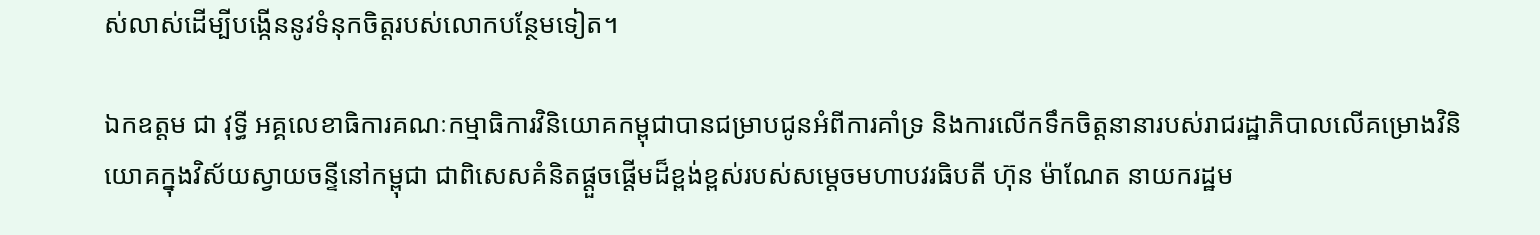ស់លាស់ដើម្បីបង្កើននូវទំនុកចិត្តរបស់លោកបន្ថែមទៀត។

ឯកឧត្តម ជា វុទ្ធី អគ្គលេខាធិការគណៈកម្មាធិការវិនិយោគកម្ពុជាបានជម្រាបជូនអំពីការគាំទ្រ និងការលើកទឹកចិត្តនានារបស់រាជរដ្ឋាភិបាលលើគម្រោងវិនិយោគក្នុងវិស័យស្វាយចន្ទីនៅកម្ពុជា ជាពិសេសគំនិតផ្ដួចផ្ដើមដ៏ខ្ពង់ខ្ពស់របស់សម្ដេចមហាបវរធិបតី ហ៊ុន ម៉ាណែត នាយករដ្ឋម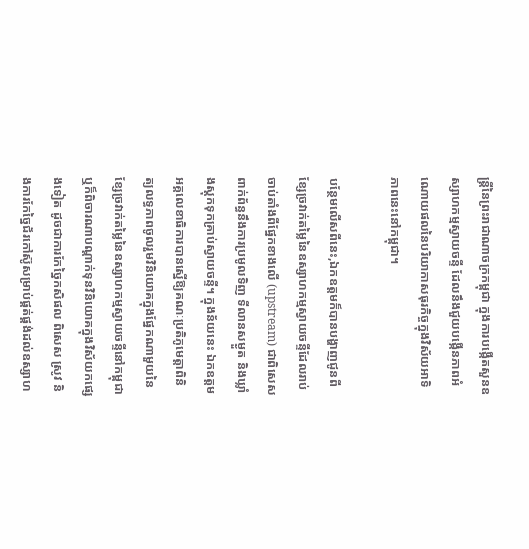ន្ត្រីនៃព្រះរាជាណាចក្រកម្ពុជា ក្នុងការបង្កើតសួនឧស្សាហកម្មស្វាយចន្ទី ដែលនឹងជួយបង្កើនភាពអំណោយផលនៃបរិយាកាសធុរកិច្ចក្នុងវិស័យអាទិភាពនេះនៅកម្ពុជា។

បន្ថែមលើសពីនេះ,ឯកឧត្តមក៏បានបង្ហាញជូនពីខ្សែច្រវាក់តម្លៃនៃឧស្សាហកម្មស្វាយចន្ទីដែលរាប់ចាប់តាំងពីផ្នែកខាងលើ (upstream) ជាពិសេស ពាក់ព័ន្ធនឹងការប្រមូលទិញ ទីលានសម្ងួត និងឃ្លាំងស្តុកទុកគ្រាប់ស្វាយចន្ទី។ ក្នុងន័យនេះ ឯកឧត្តមអគ្គលេខាធិការបានស្នើឱ្យគណៈប្រតិភូមេត្តាពិនិត្យលទ្ធភាពចូលរួមវិនិយោគក្នុងផ្នែកណាមួយនៃខ្សែច្រវាក់តម្លៃនៃឧស្សាហកម្មស្វាយចន្ទីនៅកម្ពុជា ឬក៏ពិចារណាបណ្តាក់ទុនវិនិយោគក្នុងវិស័យកផ្សេងទៀត ដូចជាការកែច្នៃកសិផល ពិសេស ស្រូវ និងការកែច្នៃជ័រកៅស៊ូសម្រាប់ផ្គត់ផ្គង់ដល់ឧស្សាហ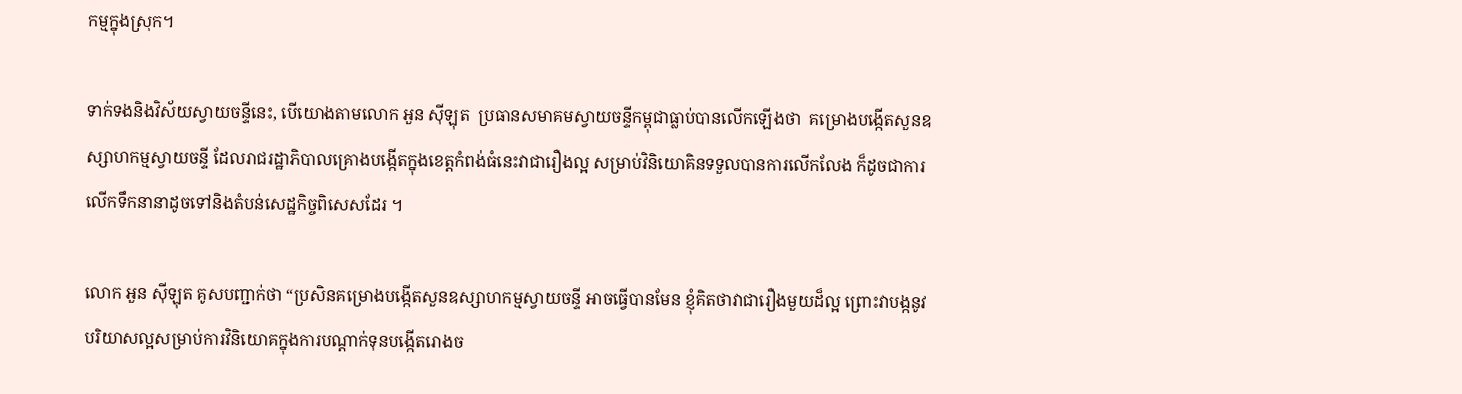កម្មក្នុងស្រុក។

ទាក់ទងនិងវិស័យស្វាយចន្ទីនេះ, បើយោងតាមលោក អួន ស៊ីឡុត  ប្រធានសមាគមស្វាយចន្ទីកម្ពុជាធ្លាប់បានលើកឡើងថា  គម្រោងបង្កើតសួនឧស្សាហកម្មស្វាយចន្ទី ដែលរាជរដ្ឋាភិបាលគ្រោងបង្កើតក្នុងខេត្តកំពង់ធំនេះវាជារឿងល្អ សម្រាប់វិនិយោគិនទទួលបានការលើកលែង ក៏ដូចជាការលើកទឹកនានាដូចទៅនិងតំបន់សេដ្ឋកិច្ចពិសេសដែរ ។

លោក អួន ស៊ីឡុត គូសបញ្ជាក់ថា “ប្រសិនគម្រោងបង្កើតសួនឧស្សាហកម្មស្វាយចន្ទី អាចធ្វើបានមែន ខ្ញុំគិតថាវាជារឿងមួយដ៏ល្អ ព្រោះវាបង្កនូវបរិយាសល្អសម្រាប់ការវិនិយោគក្នុងការបណ្តាក់ទុនបង្កើតរោងច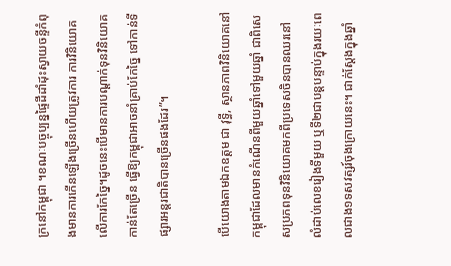ក្រនៅកម្ពុជា ។ខណៈបច្ចុប្បន្នផ្ទៃដីដាំដុះស្វាយចន្ទីកំពុងមានការកើនឡើងច្រើនហើយត្រូវការ ការវិនិយោគលើការកែច្នៃ។ដូចនេះបើមានការបណ្តាក់ទុនវិនិយោគកាន់តែច្រើន ធ្វើឱ្យកម្ពុជាអាចនាំគ្រាប់កែច្នៃ ទៅកាន់ទីផ្សារអន្តរជាតិបានច្រើនផងដែរ”។

បើយោងតាមឯកឧត្តម ជា វុទ្ធី, ស្ថានភាពវិនិយោគនៅកម្ពុជាដែលមានកំណើនពីមួយឆ្នាំទៅមួយឆ្នាំ ជាពិសេសប្រភពទុនវិនិយោគមកពីប្រទេសចិនបានឈរនៅលំដាប់លេខរៀងទីមួយ ឬទី២ជាបន្តបន្ទាប់ក្នុងរយៈពេលជាង១ទសវត្សរ៍ចុងក្រោយនេះ។ ជាក់ស្តែងក្នុងឆ្នាំ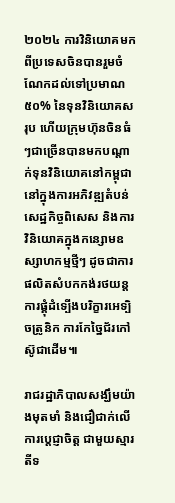២០២៤ ការវិនិយោគមកពីប្រទេសចិនបានរួមចំណែកដល់ទៅប្រមាណ ៥០% នៃទុនវិនិយោគសរុប ហើយក្រុមហ៊ុនចិនធំៗជាច្រើនបានមកបណ្តាក់ទុនវិនិយោគនៅកម្ពុជានៅក្នុងការអភិវឌ្ឍតំបន់សេដ្ឋកិច្ចពិសេស និងការវិនិយោគក្នុងកន្សោមឧស្សាហកម្មថ្មីៗ ដូចជាការផលិតសំបកកង់រថយន្ត ការផ្គុំដំទ្បើងបរិក្ខារអេទ្បិចត្រូនិក ការកែច្នៃជ័រកៅស៊ូជាដើម៕

រាជរដ្ឋាភិបាលសង្ឃឹមយ៉ាងមុតមាំ និងជឿជាក់លើការប្តេជ្ញាចិត្ត ជាមួយស្មារតីទ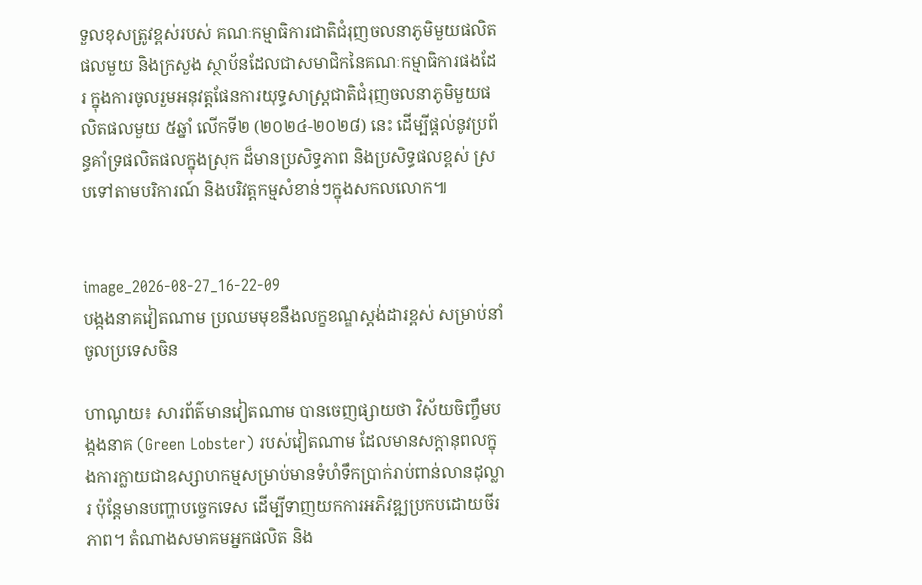ទួលខុសត្រូវខ្ពស់របស់ គណៈកម្មាធិការជាតិជំរុញចលនាភូមិមួយផលិតផលមួយ និងក្រសួង ស្ថាប័នដែលជាសមាជិកនៃគណៈកម្មាធិការផងដែរ ក្នុងការចូលរួមអនុវត្តផែនការយុទ្ធសាស្ត្រជាតិជំរុញចលនាភូមិមួយផលិតផលមួយ ៥ឆ្នាំ លើកទី២ (២០២៤-២០២៨) នេះ ដើម្បីផ្តល់នូវប្រព័ន្ធគាំទ្រផលិតផលក្នុងស្រុក ដ៏មានប្រសិទ្ធភាព និងប្រសិទ្ធផលខ្ពស់ ស្របទៅតាមបរិការណ៍ និងបរិវត្តកម្មសំខាន់ៗក្នុងសកលលោក៕


image_2026-08-27_16-22-09
បង្កងនាគវៀតណាម ប្រឈមមុខនឹងលក្ខខណ្ឌស្តង់ដារខ្ពស់ សម្រាប់នាំចូលប្រទេសចិន

ហាណូយ៖ សារព័ត៌មានវៀតណាម បានចេញផ្សាយថា វិស័យចិញ្ចឹមបង្កងនាគ (Green Lobster) របស់វៀតណាម ដែលមានសក្តានុពលក្នុងការក្លាយជាឧស្សាហកម្មសម្រាប់មានទំហំទឹកប្រាក់រាប់ពាន់លានដុល្លារ ប៉ុន្តែមានបញ្ហាបច្ចេកទេស ដើម្បីទាញយកការអភិវឌ្ឍប្រកបដោយចីរភាព។ តំណាងសមាគមអ្នកផលិត និង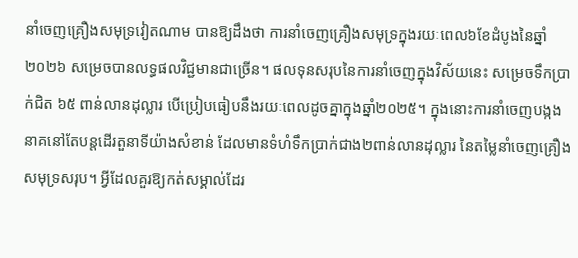នាំចេញគ្រឿងសមុទ្រវៀតណាម បានឱ្យដឹងថា ការនាំចេញគ្រឿងសមុទ្រក្នុងរយៈពេល៦ខែដំបូងនៃឆ្នាំ២០២៦ សម្រេចបានលទ្ធផលវិជ្ជមានជាច្រើន។ ផលទុនសរុបនៃការនាំចេញក្នុងវិស័យនេះ សម្រេចទឹកប្រាក់ជិត ៦៥ ពាន់លានដុល្លារ បើប្រៀបធៀបនឹងរយៈពេលដូចគ្នាក្នុងឆ្នាំ២០២៥។ ក្នុងនោះការនាំចេញបង្កងនាគនៅតែបន្តដើរតួនាទីយ៉ាងសំខាន់ ដែលមានទំហំទឹកប្រាក់ជាង២ពាន់លានដុល្លារ នៃតម្លៃនាំចេញគ្រឿងសមុទ្រសរុប។ អ្វីដែលគួរឱ្យកត់សម្គាល់ដែរ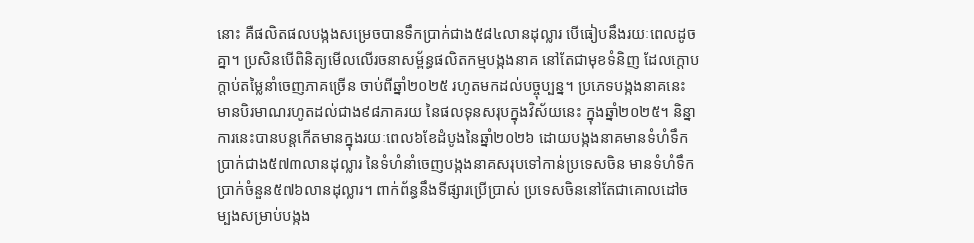នោះ គឺផលិតផលបង្កងសម្រេចបានទឹកប្រាក់ជាង៥៨៤លានដុល្លារ បើធៀបនឹងរយៈពេលដូចគ្នា។ ប្រសិនបើពិនិត្យមើលលើរចនាសម្ព័ន្ធផលិតកម្មបង្កងនាគ នៅតែជាមុខទំនិញ ដែលក្តោបក្តាប់តម្លៃនាំចេញភាគច្រើន ចាប់ពីឆ្នាំ២០២៥ រហូតមកដល់បច្ចុប្បន្ន។ ប្រភេទបង្កងនាគនេះ មានបិរមាណរហូតដល់ជាង៩៨ភាគរយ នៃផលទុនសរុបក្នុងវិស័យនេះ ក្នុងឆ្នាំ២០២៥។ និន្នាការនេះបានបន្តកើតមានក្នុងរយៈពេល៦ខែដំបូងនៃឆ្នាំ២០២៦ ដោយបង្កងនាគមានទំហំទឹកប្រាក់ជាង៥៧៣លានដុល្លារ នៃទំហំនាំចេញបង្កងនាគសរុបទៅកាន់ប្រទេសចិន មានទំហំទឹកប្រាក់ចំនួន៥៧៦លានដុល្លារ។ ពាក់ព័ន្ធនឹងទីផ្សារប្រើប្រាស់ ប្រទេសចិននៅតែជាគោលដៅចម្បងសម្រាប់បង្កង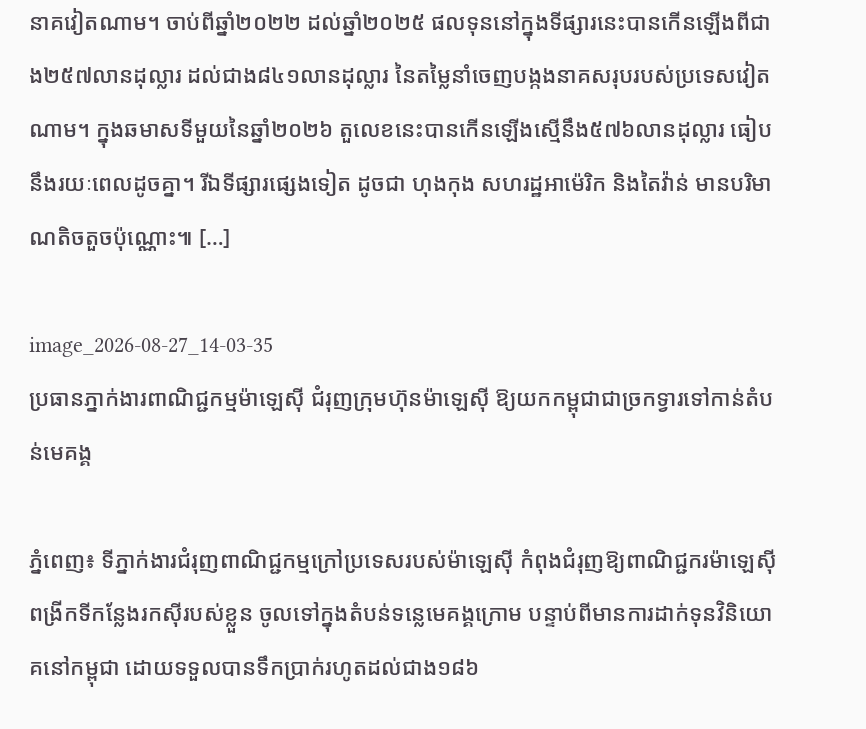នាគវៀតណាម។ ចាប់ពីឆ្នាំ២០២២ ដល់ឆ្នាំ២០២៥ ផលទុននៅក្នុងទីផ្សារនេះបានកើនឡើងពីជាង២៥៧លានដុល្លារ ដល់ជាង៨៤១លានដុល្លារ នៃតម្លៃនាំចេញបង្កងនាគសរុបរបស់ប្រទេសវៀតណាម។ ក្នុងឆមាសទីមួយនៃឆ្នាំ២០២៦ តួលេខនេះបានកើនឡើងស្មើនឹង៥៧៦លានដុល្លារ ធៀបនឹងរយៈពេលដូចគ្នា។ រីឯទីផ្សារផ្សេងទៀត ដូចជា ហុងកុង សហរដ្ឋអាម៉េរិក និងតៃវ៉ាន់ មានបរិមាណតិចតួចប៉ុណ្ណោះ៕ […]

image_2026-08-27_14-03-35
ប្រធានភ្នាក់ងារពាណិជ្ជកម្មម៉ាឡេស៊ី ជំរុញក្រុមហ៊ុនម៉ាឡេស៊ី ឱ្យយកកម្ពុជាជាច្រកទ្វារទៅកាន់តំបន់មេគង្គ

ភ្នំពេញ៖ ទីភ្នាក់ងារជំរុញពាណិជ្ជកម្មក្រៅប្រទេសរបស់ម៉ាឡេស៊ី កំពុងជំរុញឱ្យពាណិជ្ជករម៉ាឡេស៊ី ពង្រីកទីកន្លែងរកស៊ីរបស់ខ្លួន ចូលទៅក្នុងតំបន់ទន្លេមេគង្គក្រោម បន្ទាប់ពីមានការដាក់ទុនវិនិយោគនៅកម្ពុជា ដោយទទួលបានទឹកប្រាក់រហូតដល់ជាង១៨៦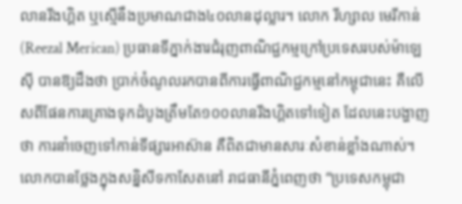លានរីងហ្គិត ឬស្មើនឹងប្រមាណជាង៤០លានដុល្លារ។ លោក រីហ្សាល មេរីកាន់ (Reezal Merican) ប្រធានទីភ្នាក់ងារជំរុញពាណិជ្ជកម្មក្រៅប្រទេសរបស់ម៉ាឡេស៊ី បានឱ្យដឹងថា ប្រាក់ចំណូលរកបានពីការធ្វើពាណិជ្ជកម្មនៅកម្ពុជានេះ គឺលើសពីផែនការគ្រោងទុកដំបូងត្រឹមតែ១០០លានរីងហ្គិតទៅទៀត ដែលនេះបង្ហាញថា ការនាំចេញទៅកាន់ទីផ្សារអាស៊ាន គឺពិតជាមានសារៈសំខាន់ខ្លាំងណាស់។ លោកបានថ្លែងក្នុងសន្និសីទកាសែតនៅ រាជធានីភ្នំពេញថា “ប្រទេសកម្ពុជា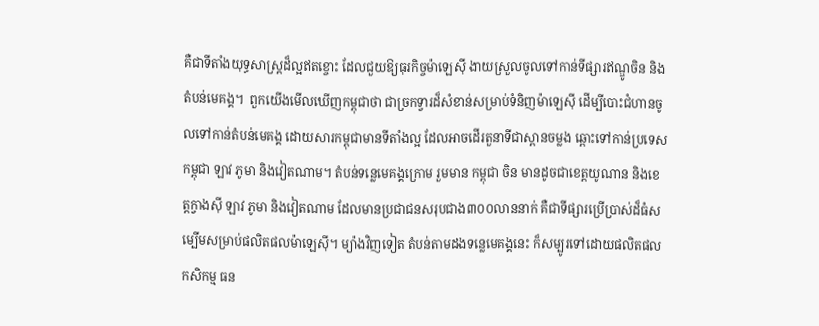គឺជាទីតាំងយុទ្ធសាស្ត្រដ៏ល្អឥតខ្ចោះ ដែលជួយឱ្យធុរកិច្ចម៉ាឡេស៊ី ងាយស្រួលចូលទៅកាន់ទីផ្សារឥណ្ឌូចិន និងតំបន់មេគង្គ។  ពួកយើងមើលឃើញកម្ពុជាថា ជាច្រកទ្វារដ៏សំខាន់សម្រាប់ទំនិញម៉ាឡេស៊ី ដើម្បីបោះជំហានចូលទៅកាន់តំបន់មេគង្គ ដោយសារកម្ពុជាមានទីតាំងល្អ ដែលអាចដើរតួនាទីជាស្ពានចម្លង ឆ្ពោះទៅកាន់ប្រទេសកម្ពុជា ឡាវ ភូមា និងវៀតណាម។ តំបន់ទន្លេមេគង្គក្រោម រួមមាន កម្ពុជា ចិន មានដូចជាខេត្តយូណាន និងខេត្តក្វាងស៊ី ឡាវ ភូមា និងវៀតណាម ដែលមានប្រជាជនសរុបជាង៣០០លាននាក់ គឺជាទីផ្សារប្រើប្រាស់ដ៏ធំសម្បើមសម្រាប់ផលិតផលម៉ាឡេស៊ី។ ម្យ៉ាងវិញទៀត តំបន់តាមដងទន្លេមេគង្គនេះ ក៏សម្បូរទៅដោយផលិតផលកសិកម្ម ធន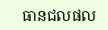ធានជលផល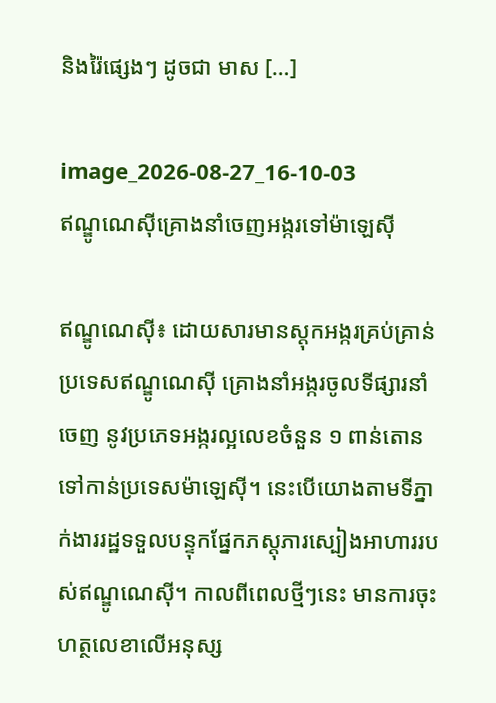និងរ៉ៃផ្សេងៗ ដូចជា មាស […]

image_2026-08-27_16-10-03
ឥណ្ឌូណេស៊ីគ្រោងនាំចេញអង្ករទៅម៉ាឡេស៊ី

ឥណ្ឌូណេស៊ី៖ ដោយសារមានស្តុកអង្ករគ្រប់គ្រាន់ ប្រទេសឥណ្ឌូណេស៊ី គ្រោងនាំអង្ករចូលទីផ្សារនាំចេញ នូវប្រភេទអង្ករល្អលេខចំនួន ១ ពាន់តោន ទៅកាន់ប្រទេសម៉ាឡេស៊ី។ នេះបើយោងតាមទីភ្នាក់ងាររដ្ឋទទួលបន្ទុកផ្នែកភស្តុភារស្បៀងអាហាររបស់ឥណ្ឌូណេស៊ី។ កាលពីពេលថ្មីៗនេះ មានការចុះហត្ថលេខាលើអនុស្ស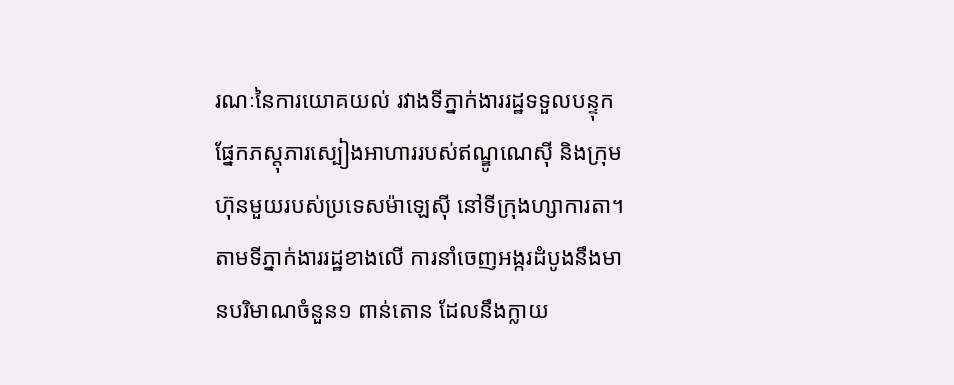រណៈនៃការយោគយល់ រវាងទីភ្នាក់ងាររដ្ឋទទួលបន្ទុកផ្នែកភស្តុភារស្បៀងអាហាររបស់ឥណ្ឌូណេស៊ី និងក្រុមហ៊ុនមួយរបស់ប្រទេសម៉ាឡេស៊ី នៅទីក្រុងហ្សាការតា។ តាមទីភ្នាក់ងាររដ្ឋខាងលើ ការនាំចេញអង្ករដំបូងនឹងមានបរិមាណចំនួន១ ពាន់តោន ដែលនឹងក្លាយ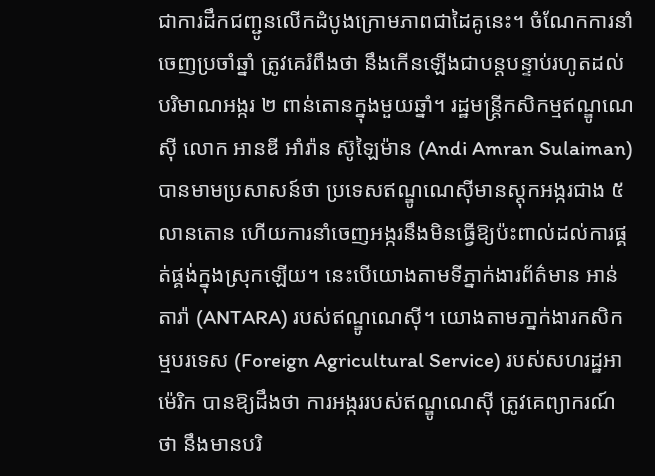ជាការដឹកជញ្ជូនលើកដំបូងក្រោមភាពជាដៃគូនេះ។ ចំណែកការនាំចេញប្រចាំឆ្នាំ ត្រូវគេរំពឹងថា នឹងកើនឡើងជាបន្តបន្ទាប់រហូតដល់ បរិមាណអង្ករ ២ ពាន់តោនក្នុងមួយឆ្នាំ។ រដ្ឋមន្ត្រីកសិកម្មឥណ្ឌូណេស៊ី លោក អានឌី អាំរ៉ាន ស៊ូឡៃម៉ាន (Andi Amran Sulaiman) បានមាមប្រសាសន៍ថា ប្រទេសឥណ្ឌូណេស៊ីមានស្តុកអង្ករជាង ៥ លានតោន ហើយការនាំចេញអង្ករនឹងមិនធ្វើឱ្យប៉ះពាល់ដល់ការផ្គត់ផ្គង់ក្នុងស្រុកឡើយ។ នេះបើយោងតាមទីភ្នាក់ងារព័ត៌មាន អាន់តារ៉ា (ANTARA) របស់ឥណ្ឌូណេស៊ី។ យោងតាមភា្នក់ងារកសិកម្មបរទេស (Foreign Agricultural Service) របស់សហរដ្ឋអាម៉េរិក បានឱ្យដឹងថា ការអង្កររបស់ឥណ្ឌូណេស៊ី ត្រូវគេព្យាករណ៍ថា នឹងមានបរិ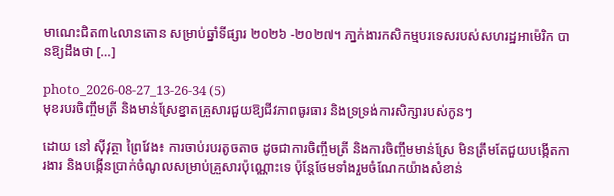មាណេះជិត៣៤លានតោន សម្រាប់ឆ្នាំទីផ្សារ ២០២៦ -២០២៧។ ភា្នក់ងារកសិកម្មបរទេសរបស់សហរដ្ឋអាម៉េរិក បានឱ្យដឹងថា […]

photo_2026-08-27_13-26-34 (5)
មុខរបរចិញ្ចឹមត្រី និងមាន់ស្រែខ្នាតគ្រួសារជួយឱ្យជីវភាពធូរធារ និងទ្រទ្រង់ការសិក្សារបស់កូនៗ

ដោយ នៅ ស៊ីវុត្ថា ព្រៃវែង៖ ការចាប់របរតូចតាច ដូចជាការចិញ្ចឹមត្រី និងការចិញ្ចឹមមាន់ស្រែ មិនត្រឹមតែជួយបង្កើតការងារ និងបង្កើនប្រាក់ចំណូលសម្រាប់គ្រួសារប៉ុណ្ណោះទេ ប៉ុន្តែថែមទាំងរួមចំណែកយ៉ាងសំខាន់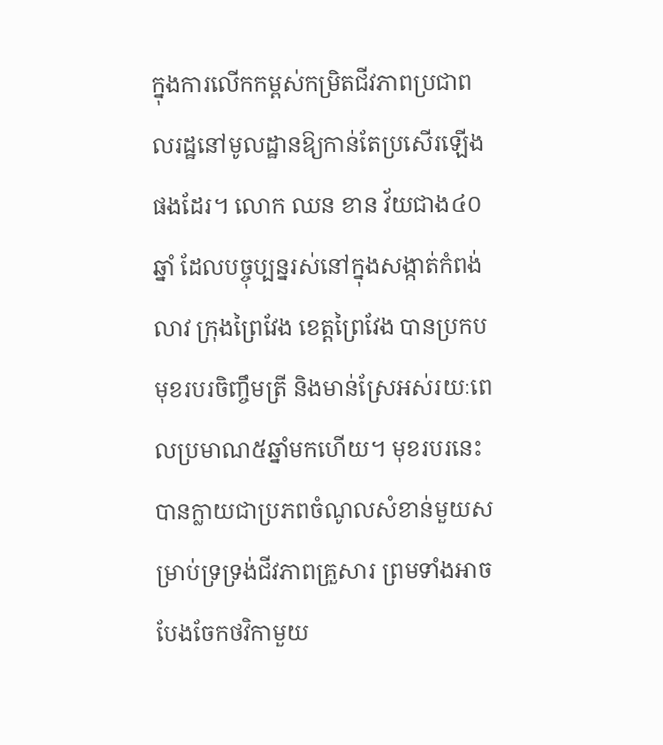ក្នុងការលើកកម្ពស់កម្រិតជីវភាពប្រជាពលរដ្ឋនៅមូលដ្ឋានឱ្យកាន់តែប្រសើរឡើងផងដែរ។ លោក ឈន ខាន វ័យជាង៤០ឆ្នាំ ដែលបច្ចុប្បន្នរស់នៅក្នុងសង្កាត់កំពង់លាវ ក្រុងព្រៃវែង ខេត្តព្រៃវែង បានប្រកបមុខរបរចិញ្ចឹមត្រី និងមាន់ស្រែអស់រយៈពេលប្រមាណ៥ឆ្នាំមកហើយ។ មុខរបរនេះបានក្លាយជាប្រភពចំណូលសំខាន់មួយសម្រាប់ទ្រទ្រង់ជីវភាពគ្រួសារ ព្រមទាំងអាចបែងចែកថវិកាមួយ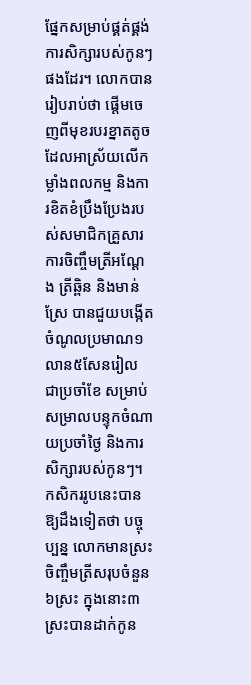ផ្នែកសម្រាប់ផ្គត់ផ្គង់ការសិក្សារបស់កូនៗផងដែរ។ លោកបានរៀបរាប់ថា ផ្តើមចេញពីមុខរបរខ្នាតតូចដែលអាស្រ័យលើកម្លាំងពលកម្ម និងការខិតខំប្រឹងប្រែងរបស់សមាជិកគ្រួសារ ការចិញ្ចឹមត្រីអណ្ដែង ត្រីឆ្ពិន និងមាន់ស្រែ បានជួយបង្កើតចំណូលប្រមាណ១លាន៥សែនរៀល ជាប្រចាំខែ សម្រាប់សម្រាលបន្ទុកចំណាយប្រចាំថ្ងៃ និងការសិក្សារបស់កូនៗ។ កសិកររូបនេះបានឱ្យដឹងទៀតថា បច្ចុប្បន្ន លោកមានស្រះចិញ្ចឹមត្រីសរុបចំនួន៦ស្រះ ក្នុងនោះ៣ស្រះបានដាក់កូន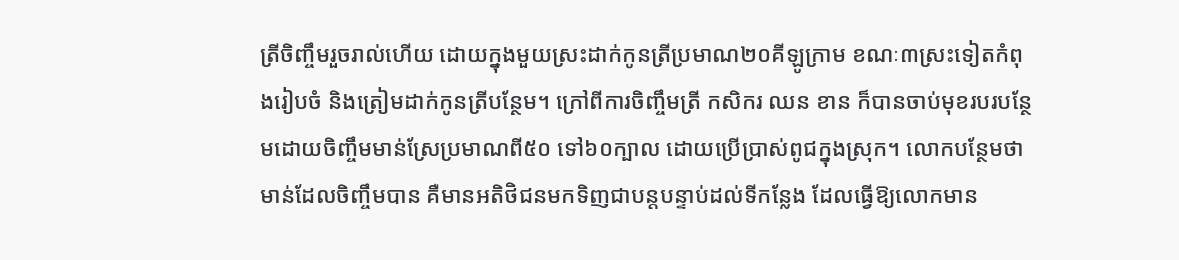ត្រីចិញ្ចឹមរួចរាល់ហើយ ដោយក្នុងមួយស្រះដាក់កូនត្រីប្រមាណ២០គីឡូក្រាម ខណៈ៣ស្រះទៀតកំពុងរៀបចំ និងត្រៀមដាក់កូនត្រីបន្ថែម។ ក្រៅពីការចិញ្ចឹមត្រី កសិករ ឈន ខាន ក៏បានចាប់មុខរបរបន្ថែមដោយចិញ្ចឹមមាន់ស្រែប្រមាណពី៥០ ទៅ៦០ក្បាល ដោយប្រើប្រាស់ពូជក្នុងស្រុក។ លោកបន្ថែមថា មាន់ដែលចិញ្ចឹមបាន គឺមានអតិថិជនមកទិញជាបន្តបន្ទាប់ដល់ទីកន្លែង ដែលធ្វើឱ្យលោកមាន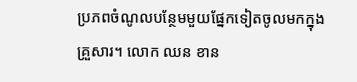ប្រភពចំណូលបន្ថែមមួយផ្នែកទៀតចូលមកក្នុងគ្រួសារ។ លោក ឈន ខាន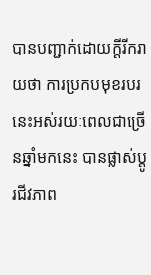បានបញ្ជាក់ដោយក្តីរីករាយថា ការប្រកបមុខរបរនេះអស់រយៈពេលជាច្រើនឆ្នាំមកនេះ បានផ្លាស់ប្តូរជីវភាព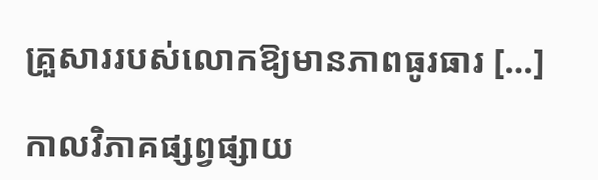គ្រួសាររបស់លោកឱ្យមានភាពធូរធារ […]

កាលវិភាគផ្សព្វផ្សាយ